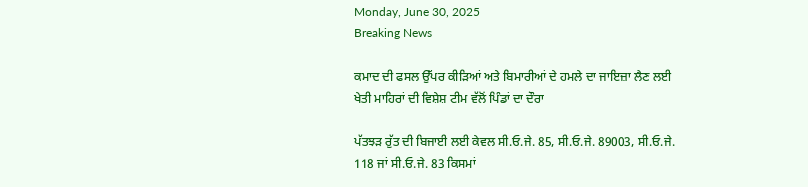Monday, June 30, 2025
Breaking News

ਕਮਾਦ ਦੀ ਫਸਲ ਉੱਪਰ ਕੀੜਿਆਂ ਅਤੇ ਬਿਮਾਰੀਆਂ ਦੇ ਹਮਲੇ ਦਾ ਜਾਇਜ਼ਾ ਲੈਣ ਲਈ ਖੇਤੀ ਮਾਹਿਰਾਂ ਦੀ ਵਿਸ਼ੇਸ਼ ਟੀਮ ਵੱਲੋਂ ਪਿੰਡਾਂ ਦਾ ਦੌਰਾ

ਪੱਤਝੜ ਰੁੱਤ ਦੀ ਬਿਜਾਈ ਲਈ ਕੇਵਲ ਸੀ.ਓ.ਜੇ. 85, ਸੀ.ਓ.ਜੇ. 89003, ਸੀ.ਓ.ਜੇ. 118 ਜਾਂ ਸੀ.ਓ.ਜੇ. 83 ਕਿਸਮਾਂ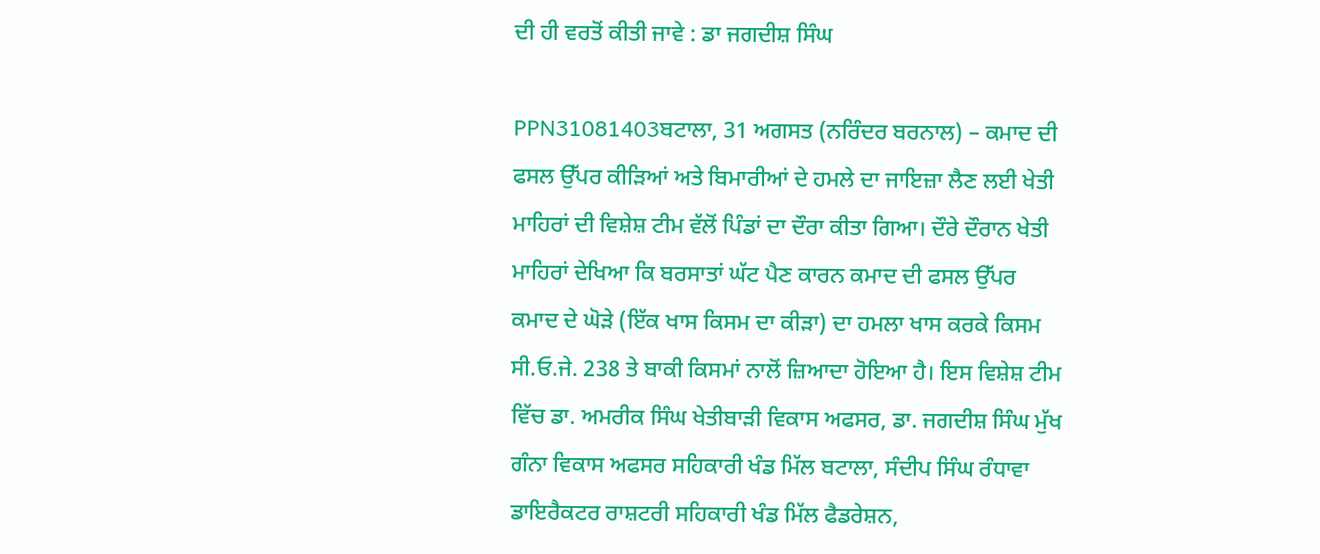ਦੀ ਹੀ ਵਰਤੋਂ ਕੀਤੀ ਜਾਵੇ : ਡਾ ਜਗਦੀਸ਼ ਸਿੰਘ

PPN31081403ਬਟਾਲਾ, 31 ਅਗਸਤ (ਨਰਿੰਦਰ ਬਰਨਾਲ) – ਕਮਾਦ ਦੀ ਫਸਲ ਉੱਪਰ ਕੀੜਿਆਂ ਅਤੇ ਬਿਮਾਰੀਆਂ ਦੇ ਹਮਲੇ ਦਾ ਜਾਇਜ਼ਾ ਲੈਣ ਲਈ ਖੇਤੀ ਮਾਹਿਰਾਂ ਦੀ ਵਿਸ਼ੇਸ਼ ਟੀਮ ਵੱਲੋਂ ਪਿੰਡਾਂ ਦਾ ਦੌਰਾ ਕੀਤਾ ਗਿਆ। ਦੌਰੇ ਦੌਰਾਨ ਖੇਤੀ ਮਾਹਿਰਾਂ ਦੇਖਿਆ ਕਿ ਬਰਸਾਤਾਂ ਘੱਟ ਪੈਣ ਕਾਰਨ ਕਮਾਦ ਦੀ ਫਸਲ ਉੱਪਰ ਕਮਾਦ ਦੇ ਘੋੜੇ (ਇੱਕ ਖਾਸ ਕਿਸਮ ਦਾ ਕੀੜਾ) ਦਾ ਹਮਲਾ ਖਾਸ ਕਰਕੇ ਕਿਸਮ ਸੀ.ਓ.ਜੇ. 238 ਤੇ ਬਾਕੀ ਕਿਸਮਾਂ ਨਾਲੋਂ ਜ਼ਿਆਦਾ ਹੋਇਆ ਹੈ। ਇਸ ਵਿਸ਼ੇਸ਼ ਟੀਮ ਵਿੱਚ ਡਾ. ਅਮਰੀਕ ਸਿੰਘ ਖੇਤੀਬਾੜੀ ਵਿਕਾਸ ਅਫਸਰ, ਡਾ. ਜਗਦੀਸ਼ ਸਿੰਘ ਮੁੱਖ ਗੰਨਾ ਵਿਕਾਸ ਅਫਸਰ ਸਹਿਕਾਰੀ ਖੰਡ ਮਿੱਲ ਬਟਾਲਾ, ਸੰਦੀਪ ਸਿੰਘ ਰੰਧਾਵਾ ਡਾਇਰੈਕਟਰ ਰਾਸ਼ਟਰੀ ਸਹਿਕਾਰੀ ਖੰਡ ਮਿੱਲ ਫੈਡਰੇਸ਼ਨ,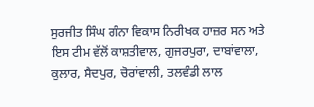ਸੁਰਜੀਤ ਸਿੰਘ ਗੰਨਾ ਵਿਕਾਸ ਨਿਰੀਖਕ ਹਾਜ਼ਰ ਸਨ ਅਤੇ ਇਸ ਟੀਮ ਵੱਲੋਂ ਕਾਸ਼ਤੀਵਾਲ, ਗੁਜਰਪੁਰਾ, ਦਾਬਾਂਵਾਲਾ, ਕੁਲਾਰ, ਸੈਦਪੁਰ, ਚੋਰਾਂਵਾਲੀ, ਤਲਵੰਡੀ ਲਾਲ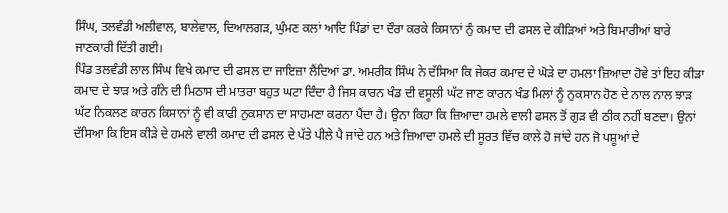ਸਿੰਘ, ਤਲਵੰਡੀ ਅਲੀਵਾਲ, ਬਾਲੇਵਾਲ, ਦਿਆਲਗੜ, ਘੁੰਮਣ ਕਲਾਂ ਆਦਿ ਪਿੰਡਾਂ ਦਾ ਦੌਰਾ ਕਰਕੇ ਕਿਸਾਨਾਂ ਨੁੰ ਕਮਾਦ ਦੀ ਫਸਲ ਦੇ ਕੀੜਿਆਂ ਅਤੇ ਬਿਮਾਰੀਆਂ ਬਾਰੇ ਜਾਣਕਾਰੀ ਦਿੱਤੀ ਗਈ।
ਪਿੰਡ ਤਲਵੰਡੀ ਲਾਲ ਸਿੰਘ ਵਿਖੇ ਕਮਾਦ ਦੀ ਫਸਲ ਦਾ ਜਾਇਜ਼ਾ ਲੈਂਦਿਆਂ ਡਾ. ਅਮਰੀਕ ਸਿੰਘ ਨੇ ਦੱਸਿਆ ਕਿ ਜੇਕਰ ਕਮਾਦ ਦੇ ਘੋੜੇ ਦਾ ਹਮਲਾ ਜ਼ਿਆਦਾ ਹੋਵੇ ਤਾਂ ਇਹ ਕੀੜਾ ਕਮਾਦ ਦੇ ਝਾੜ ਅਤੇ ਗੰਨੇ ਦੀ ਮਿਠਾਸ ਦੀ ਮਾਤਰਾ ਬਹੁਤ ਘਟਾ ਦਿੰਦਾ ਹੈ ਜਿਸ ਕਾਰਨ ਖੰਡ ਦੀ ਵਸੂਲੀ ਘੱਟ ਜਾਣ ਕਾਰਨ ਖੰਡ ਮਿਲਾਂ ਨੂੰ ਨੁਕਸਾਨ ਹੋਣ ਦੇ ਨਾਲ ਨਾਲ ਝਾੜ ਘੱਟ ਨਿਕਲਣ ਕਾਰਨ ਕਿਸਾਨਾਂ ਨੂੰ ਵੀ ਕਾਫੀ ਨੁਕਸਾਨ ਦਾ ਸਾਹਮਣਾ ਕਰਨਾ ਪੈਂਦਾ ਹੈ। ਉਨਾ ਕਿਹਾ ਕਿ ਜ਼ਿਆਦਾ ਹਮਲੇ ਵਾਲੀ ਫਸਲ ਤੋਂ ਗੁੜ ਵੀ ਠੀਕ ਨਹੀਂ ਬਣਦਾ। ਉਨਾਂ ਦੱਸਿਆ ਕਿ ਇਸ ਕੀੜੇ ਦੇ ਹਮਲੇ ਵਾਲੀ ਕਮਾਦ ਦੀ ਫਸਲ ਦੇ ਪੱਤੇ ਪੀਲੇ ਪੈ ਜਾਂਦੇ ਹਨ ਅਤੇ ਜ਼ਿਆਦਾ ਹਮਲੇ ਦੀ ਸੂਰਤ ਵਿੱਚ ਕਾਲੇ ਹੋ ਜਾਂਦੇ ਹਨ ਜੋ ਪਸ਼ੂਆਂ ਦੇ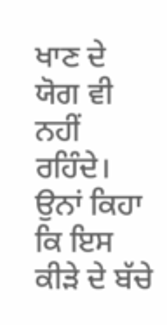ਖਾਣ ਦੇ ਯੋਗ ਵੀ ਨਹੀਂ ਰਹਿੰਦੇ। ਉਨਾਂ ਕਿਹਾ ਕਿ ਇਸ ਕੀੜੇ ਦੇ ਬੱਚੇ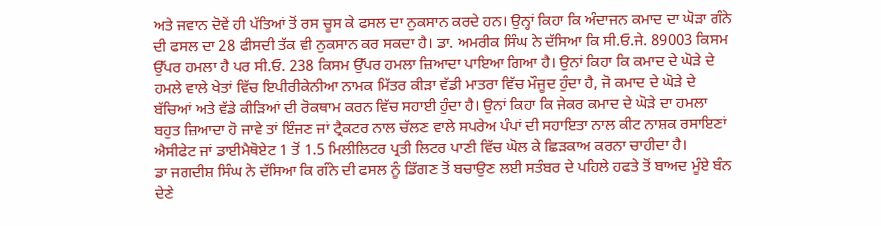ਅਤੇ ਜਵਾਨ ਦੋਵੇਂ ਹੀ ਪੱਤਿਆਂ ਤੋਂ ਰਸ ਚੂਸ ਕੇ ਫਸਲ ਦਾ ਨੁਕਸਾਨ ਕਰਦੇ ਹਨ। ਉਨ੍ਹਾਂ ਕਿਹਾ ਕਿ ਅੰਦਾਜਨ ਕਮਾਦ ਦਾ ਘੋੜਾ ਗੰਨੇ ਦੀ ਫਸਲ ਦਾ 28 ਫੀਸਦੀ ਤੱਕ ਵੀ ਨੁਕਸਾਨ ਕਰ ਸਕਦਾ ਹੈ। ਡਾ. ਅਮਰੀਕ ਸਿੰਘ ਨੇ ਦੱਸਿਆ ਕਿ ਸੀ.ਓ.ਜੇ. 89003 ਕਿਸਮ ਉੱਪਰ ਹਮਲਾ ਹੈ ਪਰ ਸੀ.ਓ. 238 ਕਿਸਮ ਉੱਪਰ ਹਮਲਾ ਜ਼ਿਆਦਾ ਪਾਇਆ ਗਿਆ ਹੈ। ਉਨਾਂ ਕਿਹਾ ਕਿ ਕਮਾਦ ਦੇ ਘੋੜੇ ਦੇ ਹਮਲੇ ਵਾਲੇ ਖੇਤਾਂ ਵਿੱਚ ਇਪੀਰੀਕੇਨੀਆ ਨਾਮਕ ਮਿੱਤਰ ਕੀੜਾ ਵੱਡੀ ਮਾਤਰਾ ਵਿੱਚ ਮੌਜੂਦ ਹੁੰਦਾ ਹੈ, ਜੋ ਕਮਾਦ ਦੇ ਘੋੜੇ ਦੇ ਬੱਚਿਆਂ ਅਤੇ ਵੱਡੇ ਕੀੜਿਆਂ ਦੀ ਰੋਕਥਾਮ ਕਰਨ ਵਿੱਚ ਸਹਾਈ ਹੁੰਦਾ ਹੈ। ਉਨਾਂ ਕਿਹਾ ਕਿ ਜੇਕਰ ਕਮਾਦ ਦੇ ਘੋੜੇ ਦਾ ਹਮਲਾ ਬਹੁਤ ਜ਼ਿਆਦਾ ਹੋ ਜਾਵੇ ਤਾਂ ਇੰਜਣ ਜਾਂ ਟ੍ਰੈਕਟਰ ਨਾਲ ਚੱਲਣ ਵਾਲੇ ਸਪਰੇਅ ਪੰਪਾਂ ਦੀ ਸਹਾਇਤਾ ਨਾਲ ਕੀਟ ਨਾਸ਼ਕ ਰਸਾਇਣਾਂ ਐਸੀਫੇਟ ਜਾਂ ਡਾਈਮੈਥੋਏਟ 1 ਤੋਂ 1.5 ਮਿਲੀਲਿਟਰ ਪ੍ਰਤੀ ਲਿਟਰ ਪਾਣੀ ਵਿੱਚ ਘੋਲ ਕੇ ਛਿੜਕਾਅ ਕਰਨਾ ਚਾਹੀਦਾ ਹੈ।
ਡਾ ਜਗਦੀਸ਼ ਸਿੰਘ ਨੇ ਦੱਸਿਆ ਕਿ ਗੰਨੇ ਦੀ ਫਸਲ ਨੂੰ ਡਿੱਗਣ ਤੋਂ ਬਚਾਉਣ ਲਈ ਸਤੰਬਰ ਦੇ ਪਹਿਲੇ ਹਫਤੇ ਤੋਂ ਬਾਅਦ ਮੂੰਏ ਬੰਨ ਦੇਣੇ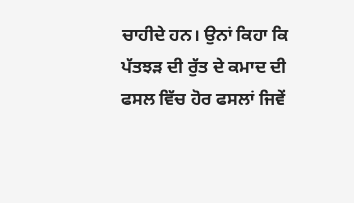ਚਾਹੀਦੇ ਹਨ। ਉਨਾਂ ਕਿਹਾ ਕਿ ਪੱਤਝੜ ਦੀ ਰੁੱਤ ਦੇ ਕਮਾਦ ਦੀ ਫਸਲ ਵਿੱਚ ਹੋਰ ਫਸਲਾਂ ਜਿਵੇਂ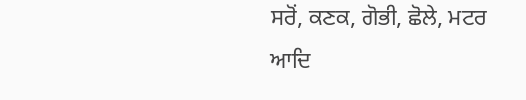ਸਰੋਂ, ਕਣਕ, ਗੋਭੀ, ਛੋਲੇ, ਮਟਰ ਆਦਿ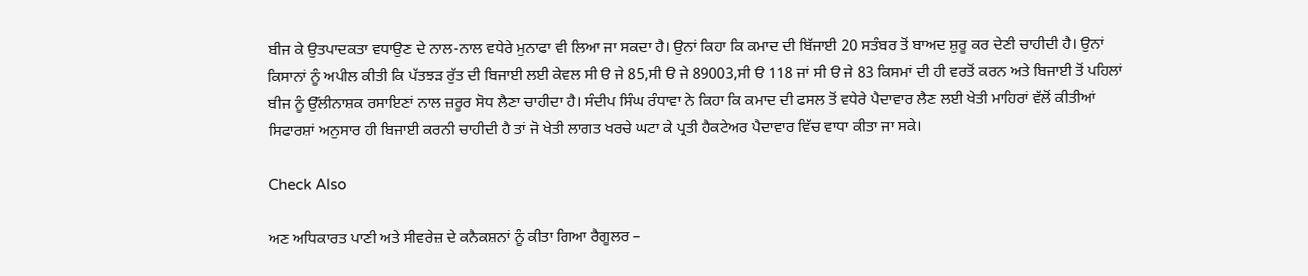ਬੀਜ ਕੇ ਉਤਪਾਦਕਤਾ ਵਧਾਉਣ ਦੇ ਨਾਲ-ਨਾਲ ਵਧੇਰੇ ਮੁਨਾਫਾ ਵੀ ਲਿਆ ਜਾ ਸਕਦਾ ਹੈ। ਉਨਾਂ ਕਿਹਾ ਕਿ ਕਮਾਦ ਦੀ ਬਿੱਜਾਈ 20 ਸਤੰਬਰ ਤੋਂ ਬਾਅਦ ਸ਼ੁਰੂ ਕਰ ਦੇਣੀ ਚਾਹੀਦੀ ਹੈ। ਉਨਾਂ ਕਿਸਾਨਾਂ ਨੂੰ ਅਪੀਲ ਕੀਤੀ ਕਿ ਪੱਤਝੜ ਰੁੱਤ ਦੀ ਬਿਜਾਈ ਲਈ ਕੇਵਲ ਸੀ ੳ ਜੇ 85,ਸੀ ੳ ਜੇ 89003,ਸੀ ੳ 118 ਜਾਂ ਸੀ ੳ ਜੇ 83 ਕਿਸਮਾਂ ਦੀ ਹੀ ਵਰਤੋਂ ਕਰਨ ਅਤੇ ਬਿਜਾਈ ਤੋਂ ਪਹਿਲਾਂ ਬੀਜ ਨੂੰ ਉੱਲੀਨਾਸ਼ਕ ਰਸਾਇਣਾਂ ਨਾਲ ਜ਼ਰੂਰ ਸੋਧ ਲੈਣਾ ਚਾਹੀਦਾ ਹੈ। ਸੰਦੀਪ ਸਿੰਘ ਰੰਧਾਵਾ ਨੇ ਕਿਹਾ ਕਿ ਕਮਾਦ ਦੀ ਫਸਲ ਤੋਂ ਵਧੇਰੇ ਪੈਦਾਵਾਰ ਲੈਣ ਲਈ ਖੇਤੀ ਮਾਹਿਰਾਂ ਵੱਲੋਂ ਕੀਤੀਆਂ ਸਿਫਾਰਸ਼ਾਂ ਅਨੁਸਾਰ ਹੀ ਬਿਜਾਈ ਕਰਨੀ ਚਾਹੀਦੀ ਹੈ ਤਾਂ ਜੋ ਖੇਤੀ ਲਾਗਤ ਖਰਚੇ ਘਟਾ ਕੇ ਪ੍ਰਤੀ ਹੈਕਟੇਅਰ ਪੈਦਾਵਾਰ ਵਿੱਚ ਵਾਧਾ ਕੀਤਾ ਜਾ ਸਕੇ।

Check Also

ਅਣ ਅਧਿਕਾਰਤ ਪਾਣੀ ਅਤੇ ਸੀਵਰੇਜ਼ ਦੇ ਕਨੈਕਸ਼ਨਾਂ ਨੂੰ ਕੀਤਾ ਗਿਆ ਰੈਗੂਲਰ –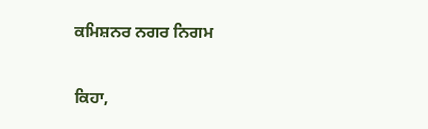ਕਮਿਸ਼ਨਰ ਨਗਰ ਨਿਗਮ

ਕਿਹਾ,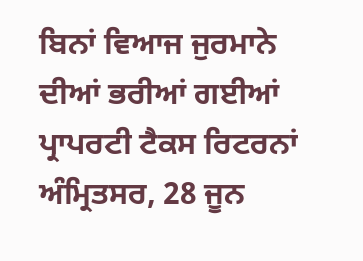ਬਿਨਾਂ ਵਿਆਜ ਜੁਰਮਾਨੇ ਦੀਆਂ ਭਰੀਆਂ ਗਈਆਂ ਪ੍ਰਾਪਰਟੀ ਟੈਕਸ ਰਿਟਰਨਾਂ ਅੰਮ੍ਰਿਤਸਰ, 28 ਜੂਨ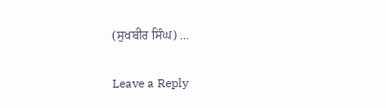(ਸੁਖਬੀਰ ਸਿੰਘ) …

Leave a Reply